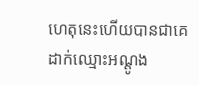ហេតុនេះហើយបានជាគេដាក់ឈ្មោះអណ្ដូង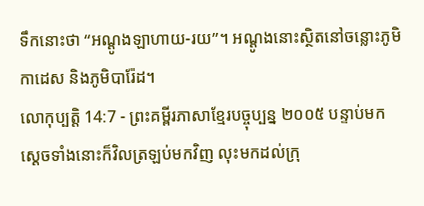ទឹកនោះថា “អណ្ដូងឡាហាយ-រយ”។ អណ្ដូងនោះស្ថិតនៅចន្លោះភូមិកាដេស និងភូមិបារ៉ែដ។
លោកុប្បត្តិ 14:7 - ព្រះគម្ពីរភាសាខ្មែរបច្ចុប្បន្ន ២០០៥ បន្ទាប់មក ស្ដេចទាំងនោះក៏វិលត្រឡប់មកវិញ លុះមកដល់ក្រុ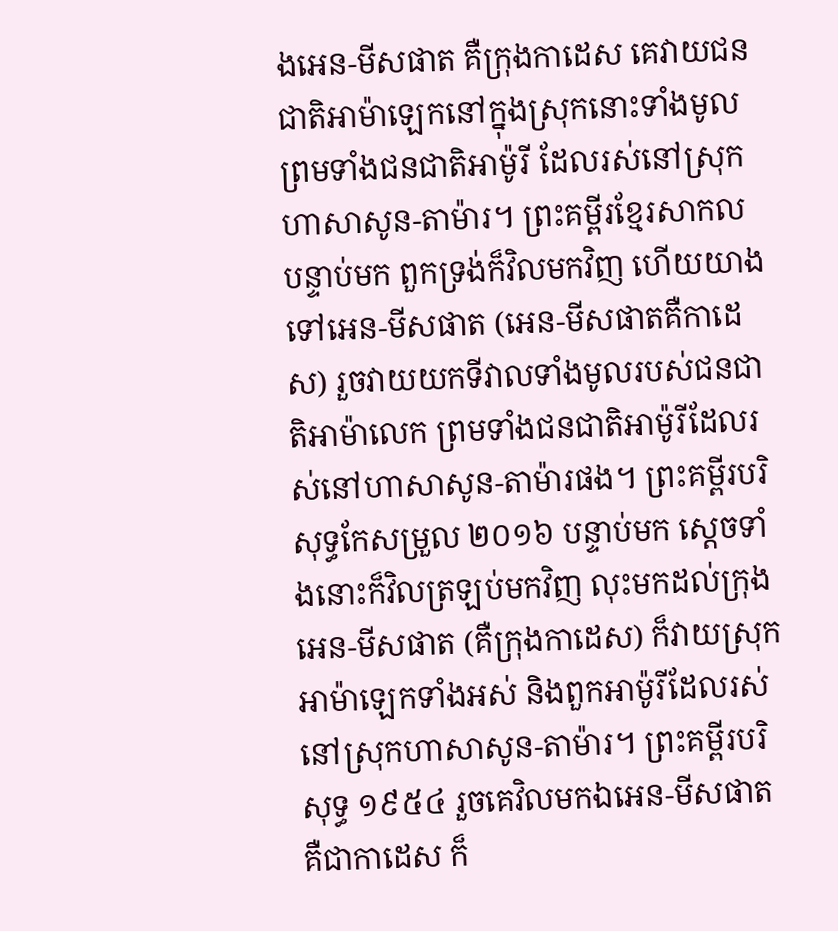ងអេន-មីសផាត គឺក្រុងកាដេស គេវាយជនជាតិអាម៉ាឡេកនៅក្នុងស្រុកនោះទាំងមូល ព្រមទាំងជនជាតិអាម៉ូរី ដែលរស់នៅស្រុកហាសាសូន-តាម៉ារ។ ព្រះគម្ពីរខ្មែរសាកល បន្ទាប់មក ពួកទ្រង់ក៏វិលមកវិញ ហើយយាងទៅអេន-មីសផាត (អេន-មីសផាតគឺកាដេស) រួចវាយយកទីវាលទាំងមូលរបស់ជនជាតិអាម៉ាលេក ព្រមទាំងជនជាតិអាម៉ូរីដែលរស់នៅហាសាសូន-តាម៉ារផង។ ព្រះគម្ពីរបរិសុទ្ធកែសម្រួល ២០១៦ បន្ទាប់មក ស្ដេចទាំងនោះក៏វិលត្រឡប់មកវិញ លុះមកដល់ក្រុងអេន-មីសផាត (គឺក្រុងកាដេស) ក៏វាយស្រុកអាម៉ាឡេកទាំងអស់ និងពួកអាម៉ូរីដែលរស់នៅស្រុកហាសាសូន-តាម៉ារ។ ព្រះគម្ពីរបរិសុទ្ធ ១៩៥៤ រួចគេវិលមកឯអេន-មីសផាត គឺជាកាដេស ក៏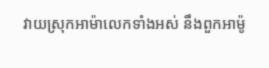វាយស្រុកអាម៉ាលេកទាំងអស់ នឹងពួកអាម៉ូ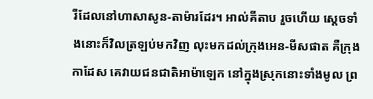រីដែលនៅហាសាសូន-តាម៉ារដែរ។ អាល់គីតាប រួចហើយ ស្តេចទាំងនោះក៏វិលត្រឡប់មកវិញ លុះមកដល់ក្រុងអេន-មីសផាត គឺក្រុងកាដែស គេវាយជនជាតិអាម៉ាឡេក នៅក្នុងស្រុកនោះទាំងមូល ព្រ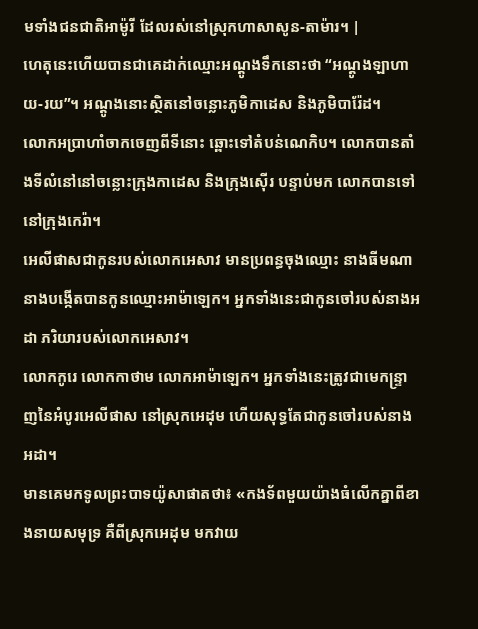មទាំងជនជាតិអាម៉ូរី ដែលរស់នៅស្រុកហាសាសូន-តាម៉ារ។ |
ហេតុនេះហើយបានជាគេដាក់ឈ្មោះអណ្ដូងទឹកនោះថា “អណ្ដូងឡាហាយ-រយ”។ អណ្ដូងនោះស្ថិតនៅចន្លោះភូមិកាដេស និងភូមិបារ៉ែដ។
លោកអប្រាហាំចាកចេញពីទីនោះ ឆ្ពោះទៅតំបន់ណេកិប។ លោកបានតាំងទីលំនៅនៅចន្លោះក្រុងកាដេស និងក្រុងស៊ើរ បន្ទាប់មក លោកបានទៅនៅក្រុងកេរ៉ា។
អេលីផាសជាកូនរបស់លោកអេសាវ មានប្រពន្ធចុងឈ្មោះ នាងធីមណា នាងបង្កើតបានកូនឈ្មោះអាម៉ាឡេក។ អ្នកទាំងនេះជាកូនចៅរបស់នាងអដា ភរិយារបស់លោកអេសាវ។
លោកកូរេ លោកកាថាម លោកអាម៉ាឡេក។ អ្នកទាំងនេះត្រូវជាមេកន្ទ្រាញនៃអំបូរអេលីផាស នៅស្រុកអេដុម ហើយសុទ្ធតែជាកូនចៅរបស់នាងអដា។
មានគេមកទូលព្រះបាទយ៉ូសាផាតថា៖ «កងទ័ពមួយយ៉ាងធំលើកគ្នាពីខាងនាយសមុទ្រ គឺពីស្រុកអេដុម មកវាយ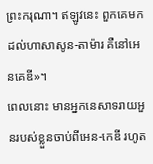ព្រះករុណា។ ឥឡូវនេះ ពួកគេមកដល់ហាសាសូន-តាម៉ារ គឺនៅអេនគេឌី»។
ពេលនោះ មានអ្នកនេសាទរាយអួនរបស់ខ្លួនចាប់ពីអេន-កេឌី រហូត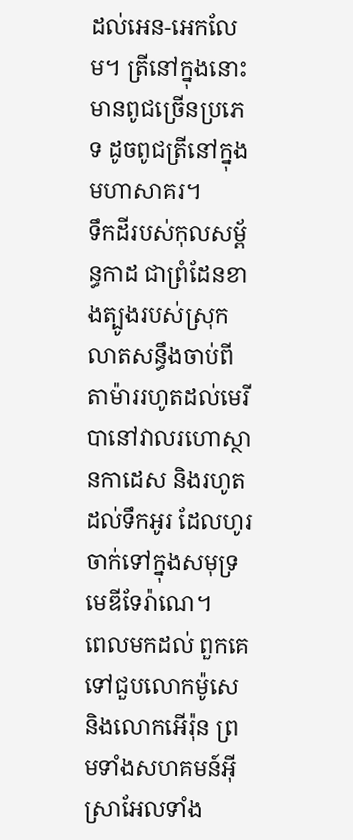ដល់អេន-អេកលែម។ ត្រីនៅក្នុងនោះ មានពូជច្រើនប្រភេទ ដូចពូជត្រីនៅក្នុងមហាសាគរ។
ទឹកដីរបស់កុលសម្ព័ន្ធកាដ ជាព្រំដែនខាងត្បូងរបស់ស្រុក លាតសន្ធឹងចាប់ពីតាម៉ាររហូតដល់មេរីបានៅវាលរហោស្ថានកាដេស និងរហូតដល់ទឹកអូរ ដែលហូរចាក់ទៅក្នុងសមុទ្រមេឌីទែរ៉ាណេ។
ពេលមកដល់ ពួកគេទៅជួបលោកម៉ូសេ និងលោកអើរ៉ុន ព្រមទាំងសហគមន៍អ៊ីស្រាអែលទាំង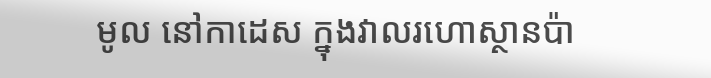មូល នៅកាដេស ក្នុងវាលរហោស្ថានប៉ា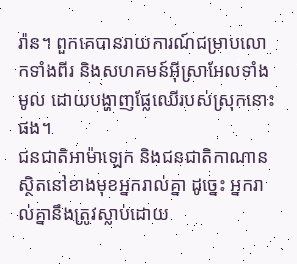រ៉ាន។ ពួកគេបានរាយការណ៍ជម្រាបលោកទាំងពីរ និងសហគមន៍អ៊ីស្រាអែលទាំងមូល ដោយបង្ហាញផ្លែឈើរបស់ស្រុកនោះផង។
ជនជាតិអាម៉ាឡេក និងជនជាតិកាណានស្ថិតនៅខាងមុខអ្នករាល់គ្នា ដូច្នេះ អ្នករាល់គ្នានឹងត្រូវស្លាប់ដោយ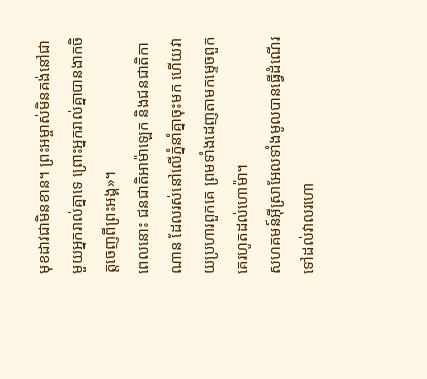មុខដាវជាមិនខាន។ ព្រះអម្ចាស់មិនគង់នៅជាមួយអ្នករាល់គ្នាទេ ព្រោះអ្នករាល់គ្នាបានងាកចិត្តចេញពីព្រះអង្គ»។
ពេលនោះ ជនជាតិអាម៉ាឡេក និងជនជាតិកាណាន ដែលរស់នៅលើភ្នំនាំគ្នាចុះមក ហើយវាយប្រហារពួកគេ ព្រមទាំងដេញតាមកម្ទេចពួកគេរហូតដល់ហោម៉ា។
សហគមន៍អ៊ីស្រាអែលទាំងមូលបានធ្វើដំណើរទៅដល់វាលរហោ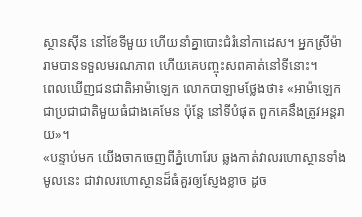ស្ថានស៊ីន នៅខែទីមួយ ហើយនាំគ្នាបោះជំរំនៅកាដេស។ អ្នកស្រីម៉ារាមបានទទួលមរណភាព ហើយគេបញ្ចុះសពគាត់នៅទីនោះ។
ពេលឃើញជនជាតិអាម៉ាឡេក លោកបាឡាមថ្លែងថា៖ «អាម៉ាឡេកជាប្រជាជាតិមួយធំជាងគេមែន ប៉ុន្តែ នៅទីបំផុត ពួកគេនឹងត្រូវអន្តរាយ»។
«បន្ទាប់មក យើងចាកចេញពីភ្នំហោរែប ឆ្លងកាត់វាលរហោស្ថានទាំងមូលនេះ ជាវាលរហោស្ថានដ៏ធំគួរឲ្យស្ញែងខ្លាច ដូច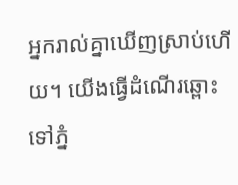អ្នករាល់គ្នាឃើញស្រាប់ហើយ។ យើងធ្វើដំណើរឆ្ពោះទៅភ្នំ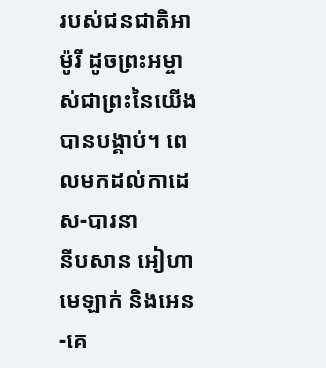របស់ជនជាតិអាម៉ូរី ដូចព្រះអម្ចាស់ជាព្រះនៃយើងបានបង្គាប់។ ពេលមកដល់កាដេស-បារនា
នីបសាន អៀហា មេឡាក់ និងអេន-គេ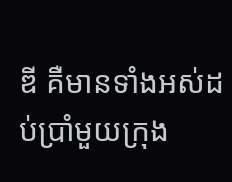ឌី គឺមានទាំងអស់ដប់ប្រាំមួយក្រុង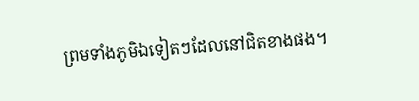ព្រមទាំងភូមិឯទៀតៗដែលនៅជិតខាងផង។